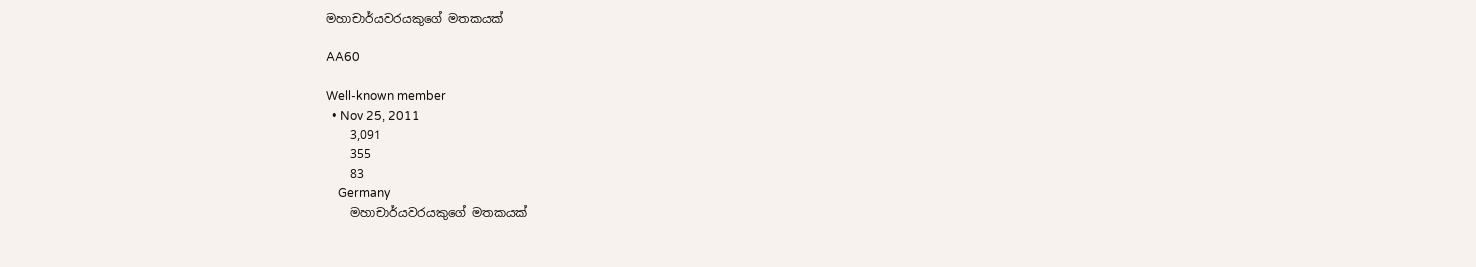මහාචාර්යවරයකුගේ මතකයක්

AA60

Well-known member
  • Nov 25, 2011
    3,091
    355
    83
    Germany
    මහාචාර්යවරයකුගේ මතකයක්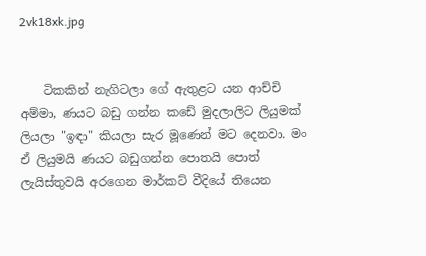2vk18xk.jpg


    ටිකකින් නැගිටලා ගේ ඇතුළට යන ආච්චි අම්මා, ණයට බඩු ගන්න කඩේ මුදලාලිට ලියුමක් ලියලා "ඉඳා" කියලා සැර මූණෙන් මට දෙනවා. මං ඒ ලියුමයි ණයට බඩුගන්න පොතයි පොත් ලැයිස්තුවයි අරගෙන මාර්කට් වීදියේ තියෙන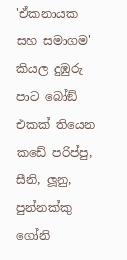'ඒකනායක සහ සමාගම' කියල දුඹුරු පාට බෝඞ් එකක් තියෙන කඩේ පරිප්පු, සීනි, ලූනු, පුන්නක්කු ගෝනි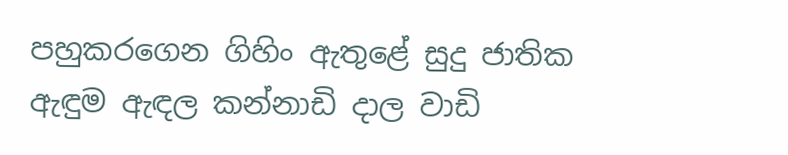පහුකරගෙන ගිහිං ඇතුළේ සුදු ජාතික ඇඳුම ඇඳල කන්නාඩි දාල වාඩි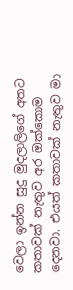වෙලා ඉන්න සුදු මුදලාලිගේ අතට කතාවක් නැතුව අර ඔක්කොම දෙනවා. එයත් කතාවක් නැතුව මා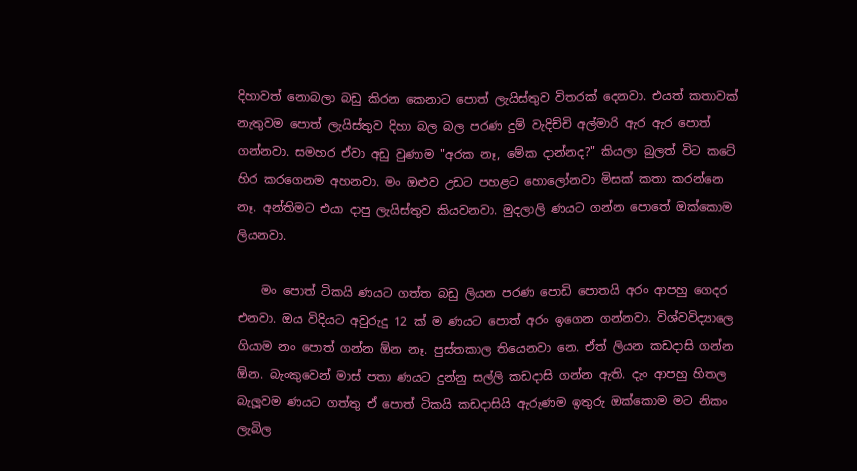දිහාවත් නොබලා බඩු කිරන කෙනාට පොත් ලැයිස්තුව විතරක් දෙනවා. එයත් කතාවක් නැතුවම පොත් ලැයිස්තුව දිහා බල බල පරණ දුම් වැදිච්චි අල්මාරි ඇර ඇර පොත් ගන්නවා. සමහර ඒවා අඩු වුණාම "අරක නෑ, මේක දාන්නද?" කියලා බුලත් විට කටේ හිර කරගෙනම අහනවා. මං ඔළුව උඩට පහළට හොලෝනවා මිසක් කතා කරන්නෙ නෑ. අන්තිමට එයා දාපු ලැයිස්තුව කියවනවා. මුදලාලි ණයට ගන්න පොතේ ඔක්කොම ලියනවා.

    මං පොත් ටිකයි ණයට ගත්ත බඩු ලියන පරණ පොඩි පොතයි අරං ආපහු ගෙදර එනවා. ඔය විදියට අවුරුදු 12 ක් ම ණයට පොත් අරං ඉගෙන ගන්නවා. විශ්වවිද්‍යාලෙ ගියාම නං පොත් ගන්න ඕන නෑ. පුස්තකාල තියෙනවා නෙ. ඒත් ලියන කඩදාසි ගන්න ඕන. බැංකුවෙන් මාස් පතා ණයට දුන්නු සල්ලි කඩදාසි ගන්න ඇති. දැං ආපහු හිතල බැලූවම ණයට ගත්තු ඒ පොත් ටිකයි කඩදාසියි ඇරුණම ඉතුරු ඔක්කොම මට නිකං ලැබිල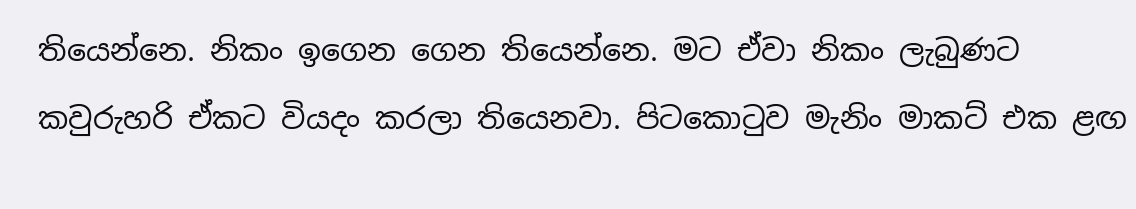තියෙන්නෙ. නිකං ඉගෙන ගෙන තියෙන්නෙ. මට ඒවා නිකං ලැබුණට කවුරුහරි ඒකට වියදං කරලා තියෙනවා. පිටකොටුව මැනිං මාකට් එක ළඟ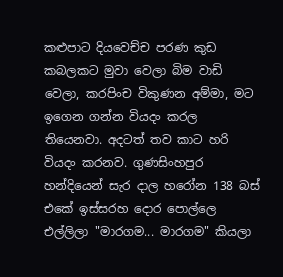කළුපාට දියවෙච්ච පරණ කුඩ කබලකට මුවා වෙලා බිම වාඩි වෙලා, කරපිංච විකුණන අම්මා, මට ඉගෙන ගන්න වියදං කරල තියෙනවා. අදටත් තව කාට හරි වියදං කරනව. ගුණසිංහපුර හන්දියෙන් සැර දාල හරෝන 138 බස් එකේ ඉස්සරහ දොර පොල්ලෙ එල්ලිලා "මාරගම... මාරගම" කියලා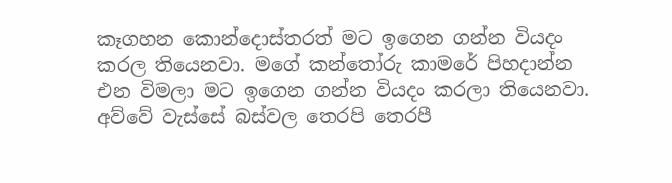කෑගහන කොන්දොස්තරත් මට ඉගෙන ගන්න වියදං කරල තියෙනවා. මගේ කන්තෝරු කාමරේ පිහදාන්න එන විමලා මට ඉගෙන ගන්න වියදං කරලා තියෙනවා. අව්වේ වැස්සේ බස්වල තෙරපි තෙරපී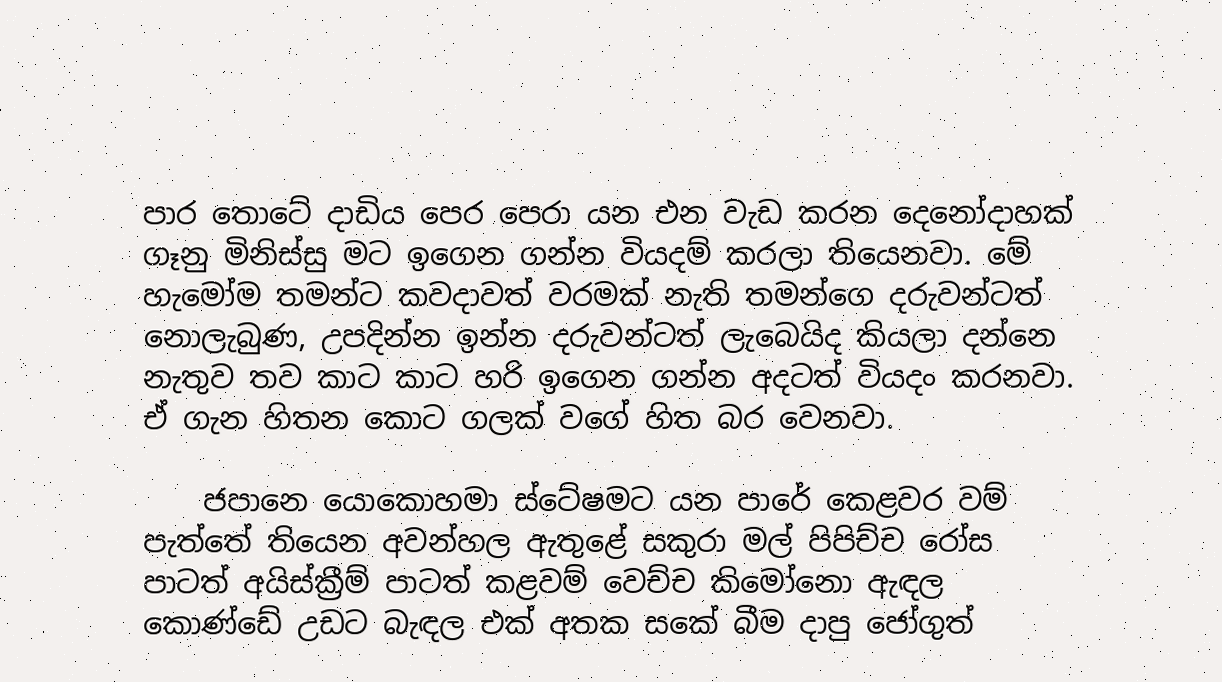පාර තොටේ දාඩිය පෙර පෙරා යන එන වැඩ කරන දෙනෝදාහක් ගෑනු මිනිස්සු මට ඉගෙන ගන්න වියදම් කරලා තියෙනවා. මේ හැමෝම තමන්ට කවදාවත් වරමක් නැති තමන්ගෙ දරුවන්ටත් නොලැබුණ, උපදින්න ඉන්න දරුවන්ටත් ලැබෙයිද කියලා දන්නෙ නැතුව තව කාට කාට හරි ඉගෙන ගන්න අදටත් වියදං කරනවා. ඒ ගැන හිතන කොට ගලක් වගේ හිත බර වෙනවා.

    ජපානෙ යොකොහමා ස්ටේෂමට යන පාරේ කෙළවර වම් පැත්තේ තියෙන අවන්හල ඇතුළේ සකුරා මල් පිපිච්ච රෝස පාටත් අයිස්ක්‍රීම් පාටත් කළවම් වෙච්ච කිමෝනො ඇඳල කොණ්ඩේ උඩට බැඳල එක් අතක සකේ බීම දාපු ජෝගුත්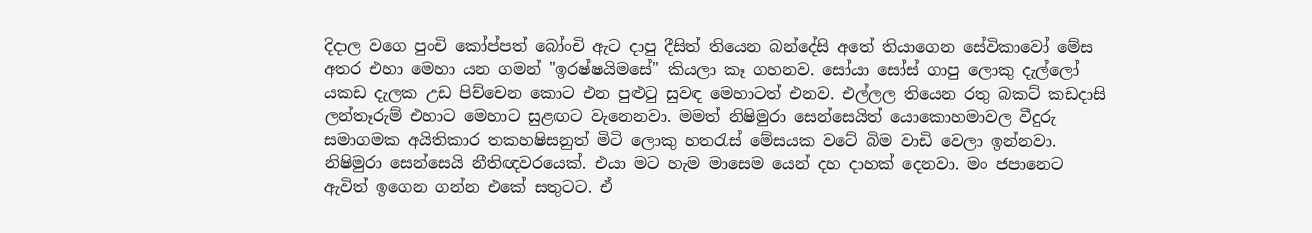දිදාල වගෙ පුංචි කෝප්පත් බෝංචි ඇට දාපු දීසිත් තියෙන බන්දේසි අතේ තියාගෙන සේවිකාවෝ මේස අතර එහා මෙහා යන ගමන් "ඉරෂ්ෂයිමසේ" කියලා කෑ ගහනව. සෝයා සෝස් ගාපු ලොකු දැල්ලෝ යකඩ දැලක උඩ පිච්චෙන කොට එන පුළුටු සුවඳ මෙහාටත් එනව. එල්ලල තියෙන රතු බකට් කඩදාසි ලන්තෑරුම් එහාට මෙහාට සුළඟට වැනෙනවා. මමත් නිෂිමුරා සෙන්සෙයිත් යොකොහමාවල වීදුරු සමාගමක අයිතිකාර තකහෂිසනුත් මිටි ලොකු හතරැස් මේසයක වටේ බිම වාඩි වෙලා ඉන්නවා. නිෂිමුරා සෙන්සෙයි නීතිඥවරයෙක්. එයා මට හැම මාසෙම යෙන් දහ දාහක් දෙනවා. මං ජපානෙට ඇවිත් ඉගෙන ගන්න එකේ සතුටට. ඒ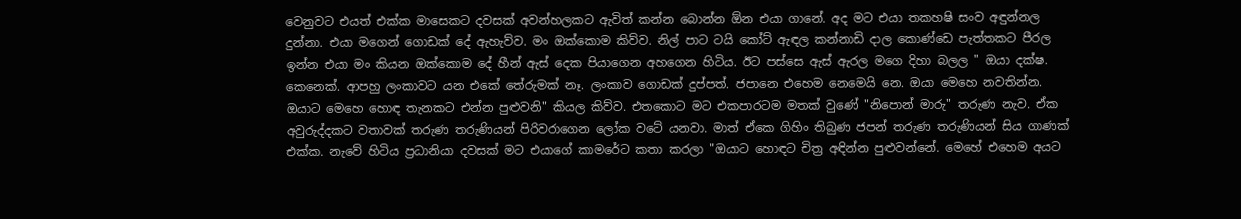වෙනුවට එයත් එක්ක මාසෙකට දවසක් අවන්හලකට ඇවිත් කන්න බොන්න ඕන එයා ගානේ. අද මට එයා තකහෂි සංව අඳුන්නල දුන්නා. එයා මගෙන් ගොඩක් දේ ඇහැව්ව. මං ඔක්කොම කිව්ව. නිල් පාට ටයි කෝට් ඇඳල කන්නාඩි දාල කොණ්ඩෙ පැත්තකට පීරල ඉන්න එයා මං කියන ඔක්කොම දේ හීන් ඇස් දෙක පියාගෙන අහගෙන හිටිය. ඊට පස්සෙ ඇස් ඇරල මගෙ දිහා බලල " ඔයා දක්ෂ. කෙනෙක්. ආපහු ලංකාවට යන එකේ තේරුමක් නෑ. ලංකාව ගොඩක් දුප්පත්. ජපානෙ එහෙම නෙමෙයි නෙ. ඔයා මෙහෙ නවතින්න. ඔයාට මෙහෙ හොඳ තැනකට එන්න පුළුවනි" කියල කිව්ව. එතකොට මට එකපාරටම මතක් වුණේ "නිපොන් මාරු" තරුණ නැව. ඒක අවුරුද්දකට වතාවක් තරුණ තරුණියන් පිරිවරාගෙන ලෝක වටේ යනවා. මාත් ඒකෙ ගිහිං තිබුණ ජපන් තරුණ තරුණියන් සිය ගාණක් එක්ක. නැවේ හිටිය ප්‍රධානියා දවසක් මට එයාගේ කාමරේට කතා කරලා "ඔයාට හොඳට චිත්‍ර අඳින්න පුළුවන්නේ. මෙහේ එහෙම අයට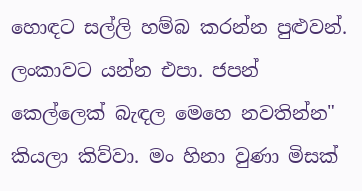හොඳට සල්ලි හම්බ කරන්න පුළුවන්. ලංකාවට යන්න එපා. ජපන් කෙල්ලෙක් බැඳල මෙහෙ නවතින්න" කියලා කිව්වා. මං හිනා වුණා මිසක්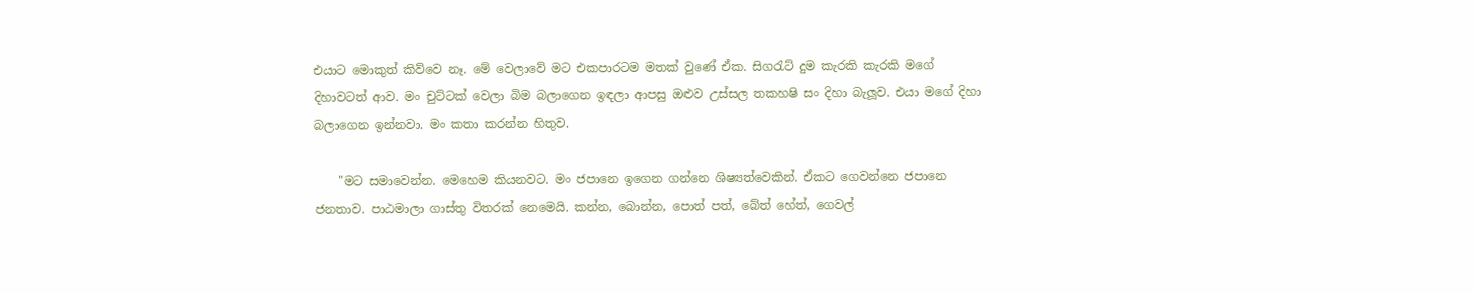එයාට මොකුත් කිව්වෙ නෑ. මේ වෙලාවේ මට එකපාරටම මතක් වුණේ ඒක. සිගරැට් දුම කැරකි කැරකි මගේ දිහාවටත් ආව. මං චුට්ටක් වෙලා බිම බලාගෙන ඉඳලා ආපසු ඔළුව උස්සල තකහෂි සං දිහා බැලූව. එයා මගේ දිහා බලාගෙන ඉන්නවා. මං කතා කරන්න හිතුව.

    "මට සමාවෙන්න. මෙහෙම කියනවට. මං ජපානෙ ඉගෙන ගන්නෙ ශිෂ්‍යත්වෙකින්. ඒකට ගෙවන්නෙ ජපානෙ ජනතාව. පාඨමාලා ගාස්තු විතරක් නෙමෙයි. කන්න, බොන්න, පොත් පත්, බේත් හේත්, ගෙවල්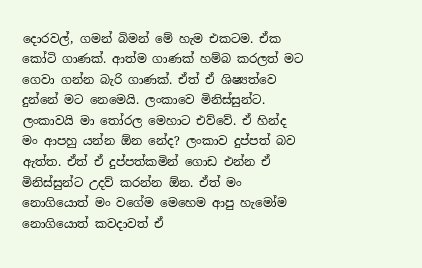දොරවල්, ගමන් බිමන් මේ හැම එකටම. ඒක කෝටි ගාණක්. ආත්ම ගාණක් හම්බ කරලත් මට ගෙවා ගන්න බැරි ගාණක්. ඒත් ඒ ශිෂ්‍යත්වෙ දුන්නේ මට නෙමෙයි. ලංකාවෙ මිනිස්සුන්ට. ලංකාවයි මා තෝරල මෙහාට එව්වේ. ඒ හින්ද මං ආපහු යන්න ඕන නේද? ලංකාව දුප්පත් බව ඇත්ත. ඒත් ඒ දුප්පත්කමින් ගොඩ එන්න ඒ මිනිස්සුන්ට උදව් කරන්න ඕන. ඒත් මං නොගියොත් මං වගේම මෙහෙම ආපු හැමෝම නොගියොත් කවදාවත් ඒ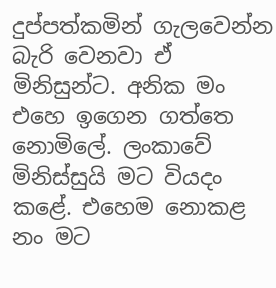දුප්පත්කමින් ගැලවෙන්න බැරි වෙනවා ඒ මිනිසුන්ට. අනික මං එහෙ ඉගෙන ගත්තෙ නොමිලේ. ලංකාවේ මිනිස්සුයි මට වියදං කළේ. එහෙම නොකළ නං මට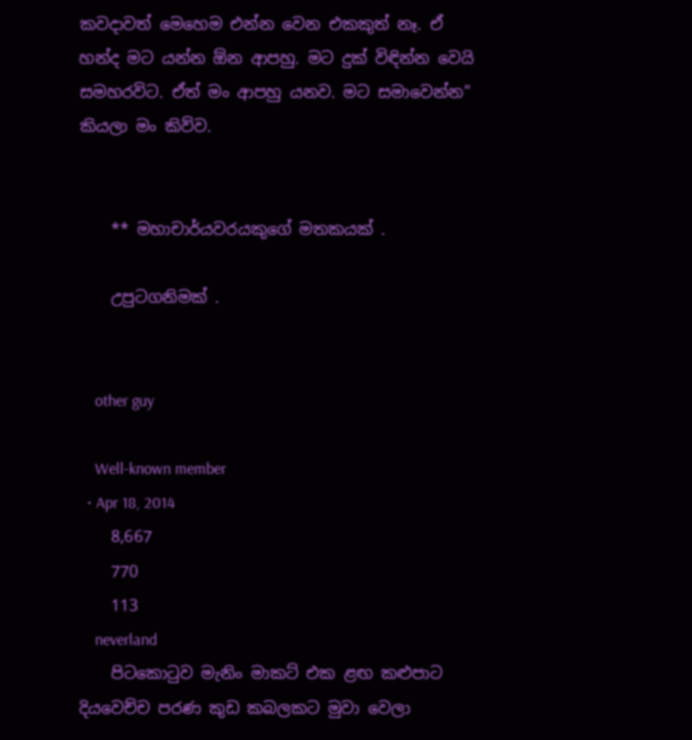කවදාවත් මෙහෙම එන්න වෙන එකකුත් නෑ. ඒ හන්ද මට යන්න ඕන ආපහු. මට දුක් විඳින්න වෙයි සමහරවිට. ඒත් මං ආපහු යනව. මට සමාවෙන්න" කියලා මං කිව්ව.


    ** මහාචාර්යවරයකුගේ මතකයක් .

    උපුටගනිමක් .


    other guy

    Well-known member
  • Apr 18, 2014
    8,667
    770
    113
    neverland
    පිටකොටුව මැනිං මාකට් එක ළඟ කළුපාට දියවෙච්ච පරණ කුඩ කබලකට මුවා වෙලා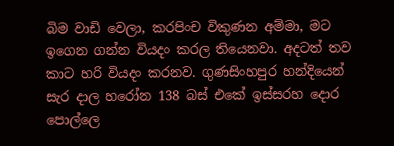බිම වාඩි වෙලා, කරපිංච විකුණන අම්මා, මට ඉගෙන ගන්න වියදං කරල තියෙනවා. අදටත් තව කාට හරි වියදං කරනව. ගුණසිංහපුර හන්දියෙන් සැර දාල හරෝන 138 බස් එකේ ඉස්සරහ දොර පොල්ලෙ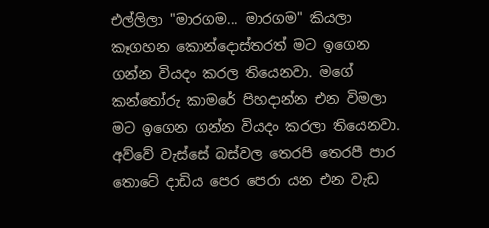එල්ලිලා "මාරගම... මාරගම" කියලා කෑගහන කොන්දොස්තරත් මට ඉගෙන ගන්න වියදං කරල තියෙනවා. මගේ කන්තෝරු කාමරේ පිහදාන්න එන විමලා මට ඉගෙන ගන්න වියදං කරලා තියෙනවා. අව්වේ වැස්සේ බස්වල තෙරපි තෙරපී පාර තොටේ දාඩිය පෙර පෙරා යන එන වැඩ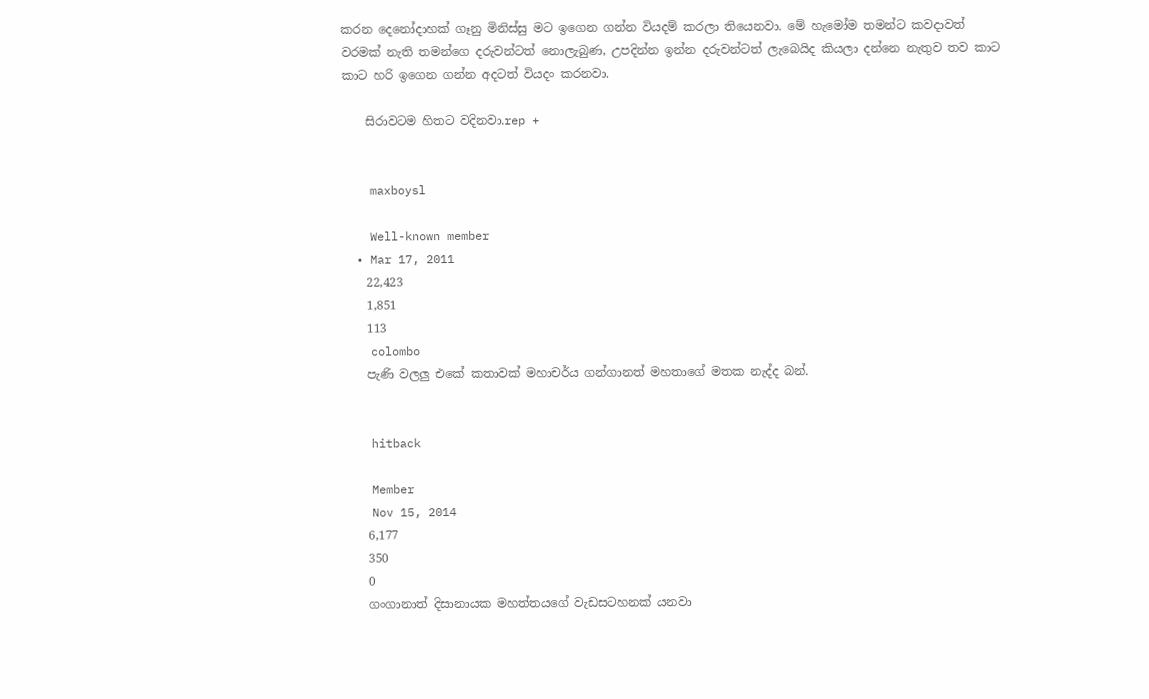කරන දෙනෝදාහක් ගෑනු මිනිස්සු මට ඉගෙන ගන්න වියදම් කරලා තියෙනවා. මේ හැමෝම තමන්ට කවදාවත් වරමක් නැති තමන්ගෙ දරුවන්ටත් නොලැබුණ, උපදින්න ඉන්න දරුවන්ටත් ලැබෙයිද කියලා දන්නෙ නැතුව තව කාට කාට හරි ඉගෙන ගන්න අදටත් වියදං කරනවා.

    සිරාවටම හිතට වදිනවා.rep +


    maxboysl

    Well-known member
  • Mar 17, 2011
    22,423
    1,851
    113
    colombo
    පැණි වලලු එකේ කතාවක් මහාචර්ය ගන්ගානත් මහතාගේ මතක නැද්ද බන්.


    hitback

    Member
    Nov 15, 2014
    6,177
    350
    0
    ගංගානාත් දිසානායක මහත්තයගේ වැඩසටහනක් යනවා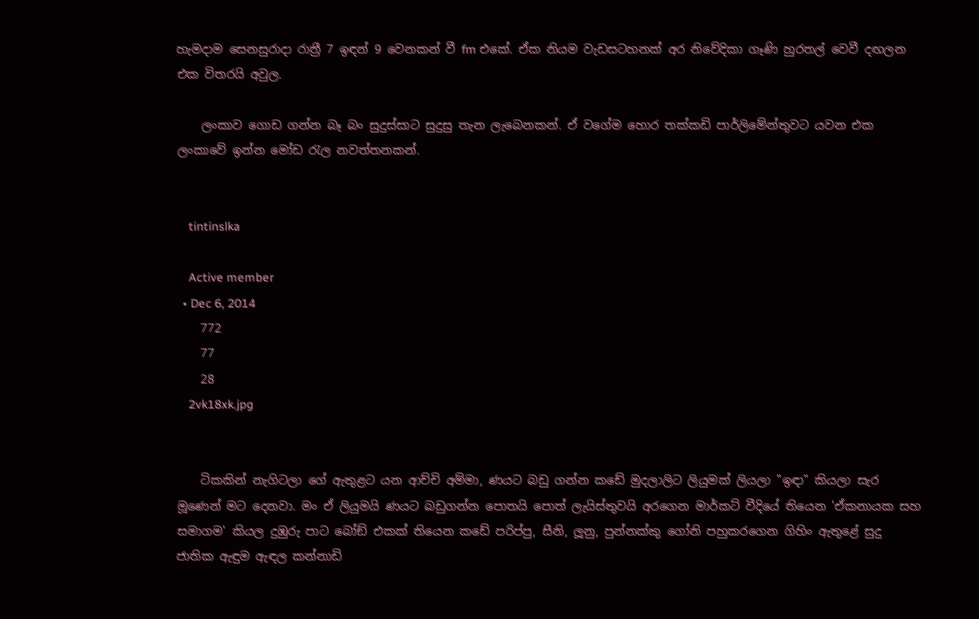හැමදාම සෙනසුරාදා රාත්‍රී 7 ඉඳන් 9 වෙනකන් වී fm එකේ. ඒක නියම වැඩසටහනක් අර නිවේදිකා ගෑණි හුරතල් වෙවී දඟලන එක විතරයි අවුල.

    ලංකාව ගොඩ ගන්න බෑ බං සුදුස්සාට සුදුසු තැන ලැබෙනකන්. ඒ වගේම හොර තක්කඩි පාර්ලිමේන්තුවට යවන එක ලංකාවේ ඉන්න මෝඩ ‍රැල නවත්තනකන්.


    tintinslka

    Active member
  • Dec 6, 2014
    772
    77
    28
    2vk18xk.jpg


    ටිකකින් නැගිටලා ගේ ඇතුළට යන ආච්චි අම්මා, ණයට බඩු ගන්න කඩේ මුදලාලිට ලියුමක් ලියලා "ඉඳා" කියලා සැර මූණෙන් මට දෙනවා. මං ඒ ලියුමයි ණයට බඩුගන්න පොතයි පොත් ලැයිස්තුවයි අරගෙන මාර්කට් වීදියේ තියෙන 'ඒකනායක සහ සමාගම' කියල දුඹුරු පාට බෝඞ් එකක් තියෙන කඩේ පරිප්පු, සීනි, ලූනු, පුන්නක්කු ගෝනි පහුකරගෙන ගිහිං ඇතුළේ සුදු ජාතික ඇඳුම ඇඳල කන්නාඩි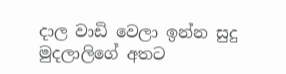දාල වාඩි වෙලා ඉන්න සුදු මුදලාලිගේ අතට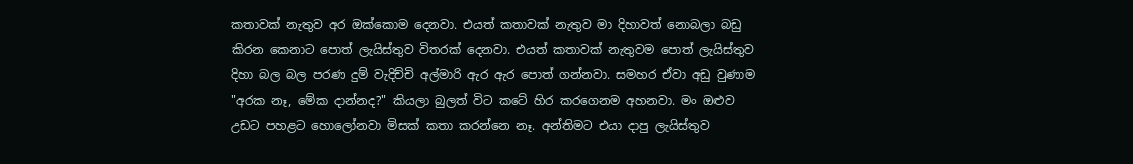කතාවක් නැතුව අර ඔක්කොම දෙනවා. එයත් කතාවක් නැතුව මා දිහාවත් නොබලා බඩු කිරන කෙනාට පොත් ලැයිස්තුව විතරක් දෙනවා. එයත් කතාවක් නැතුවම පොත් ලැයිස්තුව දිහා බල බල පරණ දුම් වැදිච්චි අල්මාරි ඇර ඇර පොත් ගන්නවා. සමහර ඒවා අඩු වුණාම "අරක නෑ, මේක දාන්නද?" කියලා බුලත් විට කටේ හිර කරගෙනම අහනවා. මං ඔළුව උඩට පහළට හොලෝනවා මිසක් කතා කරන්නෙ නෑ. අන්තිමට එයා දාපු ලැයිස්තුව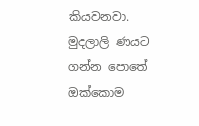කියවනවා. මුදලාලි ණයට ගන්න පොතේ ඔක්කොම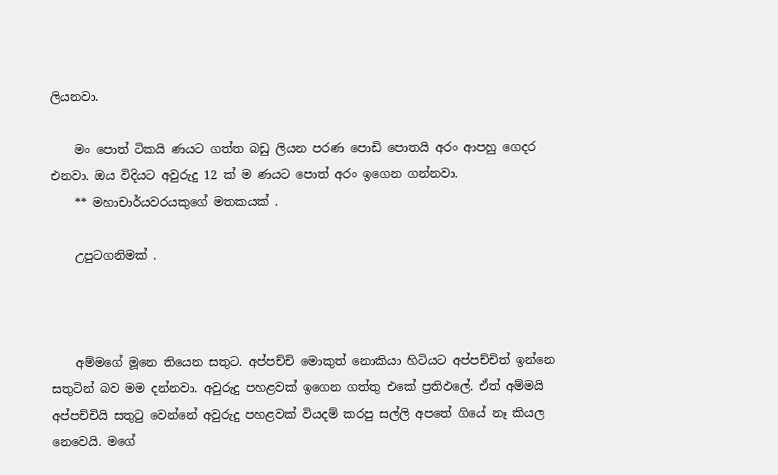ලියනවා.

    මං පොත් ටිකයි ණයට ගත්ත බඩු ලියන පරණ පොඩි පොතයි අරං ආපහු ගෙදර එනවා. ඔය විදියට අවුරුදු 12 ක් ම ණයට පොත් අරං ඉගෙන ගන්නවා.
    ** මහාචාර්යවරයකුගේ මතකයක් .

    උපුටගනිමක් .



    අම්මගේ මූනෙ තියෙන සතුට. අප්පච්චි මොකුත් නොකියා හිටියට අප්පච්චිත් ඉන්නෙ සතුටින් බව මම දන්නවා. අවුරුදු පහළවක් ඉගෙන ගත්තු එකේ ප්‍රතිඵලේ. ඒත් අම්මයි අප්පච්චියි සතුටු වෙන්නේ අවුරුදු පහළවක් වියදම් කරපු සල්ලි අපතේ ගියේ නෑ කියල නෙවෙයි. මගේ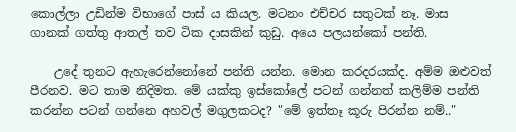කොල්ලා උඩින්ම විභාගේ පාස් ය කියල. මටනං එච්චර සතුටක් නෑ. මාස ගානක් ගත්තු ආතල් තව ටික දාසකින් කුඩු. අයෙ පලයන්කෝ පන්ති.

    උදේ තුනට ඇහැරෙන්නෝනේ පන්ති යන්න. මොන කරදරයක්ද. අම්ම ඔළුවත් පීරනව. මට තාම නිදිමත. මේ යක්කු ඉස්කෝලේ පටන් ගන්නත් කලිම්ම පන්ති කරන්න පටන් ගන්නෙ අහවල් මගුලකටද? "මේ ඉත්තෑ කූරු පිරන්න නම්.."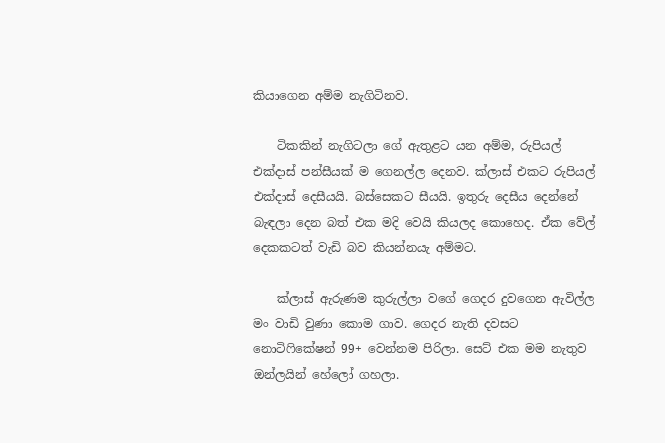කියාගෙන අම්ම නැගිටිනව.

    ටිකකින් නැගිටලා ගේ ඇතුළට යන අම්ම, රුපියල් එක්දාස් පන්සීයක් ම ගෙනල්ල දෙනව. ක්ලාස් එකට රුපියල් එක්දාස් දෙසීයයි. බස්සෙකට සීයයි. ඉතුරු දෙසීය දෙන්නේ බැඳලා දෙන බත් එක මදි වෙයි කියලද කොහෙද. ඒක වේල් දෙකකටත් වැඩි බව කියන්නයැ අම්මට.

    ක්ලාස් ඇරුණම කුරුල්ලා වගේ ගෙදර දුවගෙන ඇවිල්ල මං වාඩි වුණා කොම ගාව. ගෙදර නැති දවසට නොටිෆිකේෂන් 99+ වෙන්නම පිරිලා. සෙට් එක මම නැතුව ඔන්ලයින් හේලෝ ගහලා.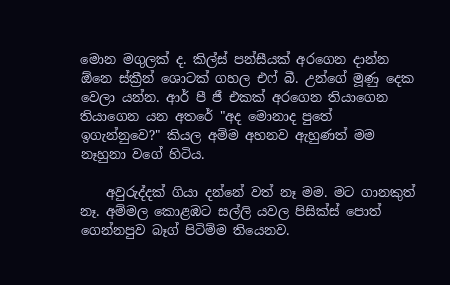මොන මගුලක් ද. කිල්ස් පන්සීයක් අරගෙන දාන්න ඕනෙ ස්ක්‍රීන් ශොටක් ගහල එෆ් බී. උන්ගේ මූණු දෙක වෙලා යන්න. ආර් පී ජී එකක් අරගෙන තියාගෙන තියාගෙන යන අතරේ "අද මොනාද පුතේ ඉගැන්නුවෙ?" කියල අම්ම අහනව ඇහුණත් මම නෑහුනා වගේ හිටිය.

    අවුරුද්දක් ගියා දන්නේ වත් නෑ මම. මට ගානකුත් නෑ. අම්මල කොළඹට සල්ලි යවල පිසික්ස් පොත් ගෙන්නපුව බෑග් පිටිම්ම තියෙනව.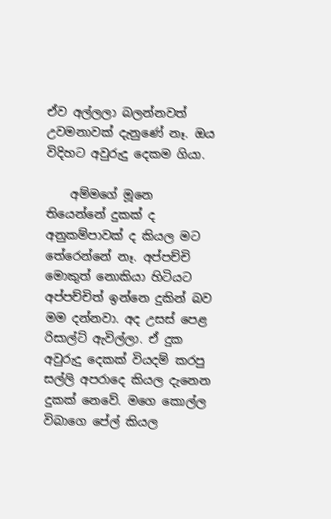ඒව අල්ලලා බලන්නවත් උවමනාවක් දැනුණේ නෑ. ඔය විදිහට අවුරුදු දෙකම ගියා.

    අම්මගේ මූනෙ තියෙන්නේ දුකක් ද අනුකම්පාවක් ද කියල මට තේරෙන්නේ නෑ. අප්පච්චි මොකුත් නොකියා හිටියට අප්පච්චිත් ඉන්නෙ දුකින් බව මම දන්නවා. අද උසස් පෙළ රිසාල්ට් ඇවිල්ලා. ඒ දුක අවුරුදු දෙකක් වියදම් කරපු සල්ලි අපරාදෙ කියල දැනෙන දුකක් නෙවේ. මගෙ කොල්ල විබාගෙ පේල් කියල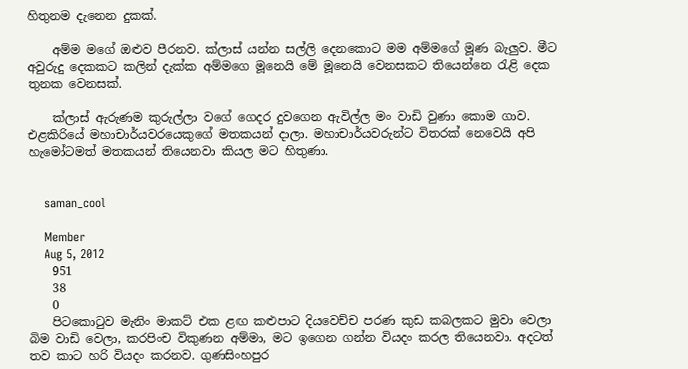හිතුනම දැනෙන දුකක්.

    අම්ම මගේ ඔළුව පීරනව. ක්ලාස් යන්න සල්ලි දෙනකොට මම අම්මගේ මූණ බැලුව. මීට අවුරුදු දෙකකට කලින් දැක්ක අම්මගෙ මූනෙයි මේ මූනෙයි වෙනසකට තියෙන්නෙ රැළි දෙක තුනක වෙනසක්.

    ක්ලාස් ඇරුණම කුරුල්ලා වගේ ගෙදර දුවගෙන ඇවිල්ල මං වාඩි වුණා කොම ගාව. එළකිරියේ මහාචාර්යවරයෙකුගේ මතකයන් දාලා. මහාචාර්යවරුන්ට විතරක් නෙවෙයි අපි හැමෝටමත් මතකයන් තියෙනවා කියල මට හිතුණා.


    saman_cool

    Member
    Aug 5, 2012
    951
    38
    0
    පිටකොටුව මැනිං මාකට් එක ළඟ කළුපාට දියවෙච්ච පරණ කුඩ කබලකට මුවා වෙලා බිම වාඩි වෙලා, කරපිංච විකුණන අම්මා, මට ඉගෙන ගන්න වියදං කරල තියෙනවා. අදටත් තව කාට හරි වියදං කරනව. ගුණසිංහපුර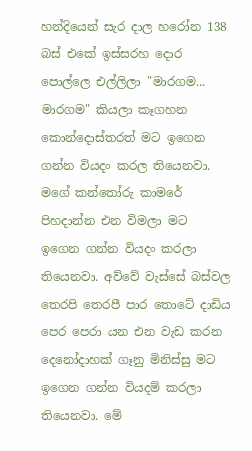හන්දියෙන් සැර දාල හරෝන 138 බස් එකේ ඉස්සරහ දොර පොල්ලෙ එල්ලිලා "මාරගම... මාරගම" කියලා කෑගහන කොන්දොස්තරත් මට ඉගෙන ගන්න වියදං කරල තියෙනවා. මගේ කන්තෝරු කාමරේ පිහදාන්න එන විමලා මට ඉගෙන ගන්න වියදං කරලා තියෙනවා. අව්වේ වැස්සේ බස්වල තෙරපි තෙරපී පාර තොටේ දාඩිය පෙර පෙරා යන එන වැඩ කරන දෙනෝදාහක් ගෑනු මිනිස්සු මට ඉගෙන ගන්න වියදම් කරලා තියෙනවා. මේ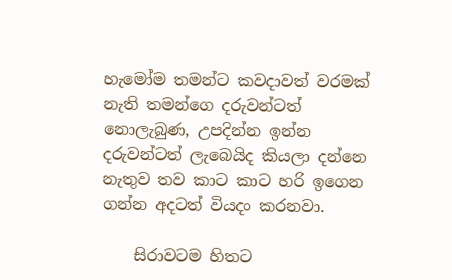හැමෝම තමන්ට කවදාවත් වරමක් නැති තමන්ගෙ දරුවන්ටත් නොලැබුණ, උපදින්න ඉන්න දරුවන්ටත් ලැබෙයිද කියලා දන්නෙ නැතුව තව කාට කාට හරි ඉගෙන ගන්න අදටත් වියදං කරනවා.

    සිරාවටම හිතට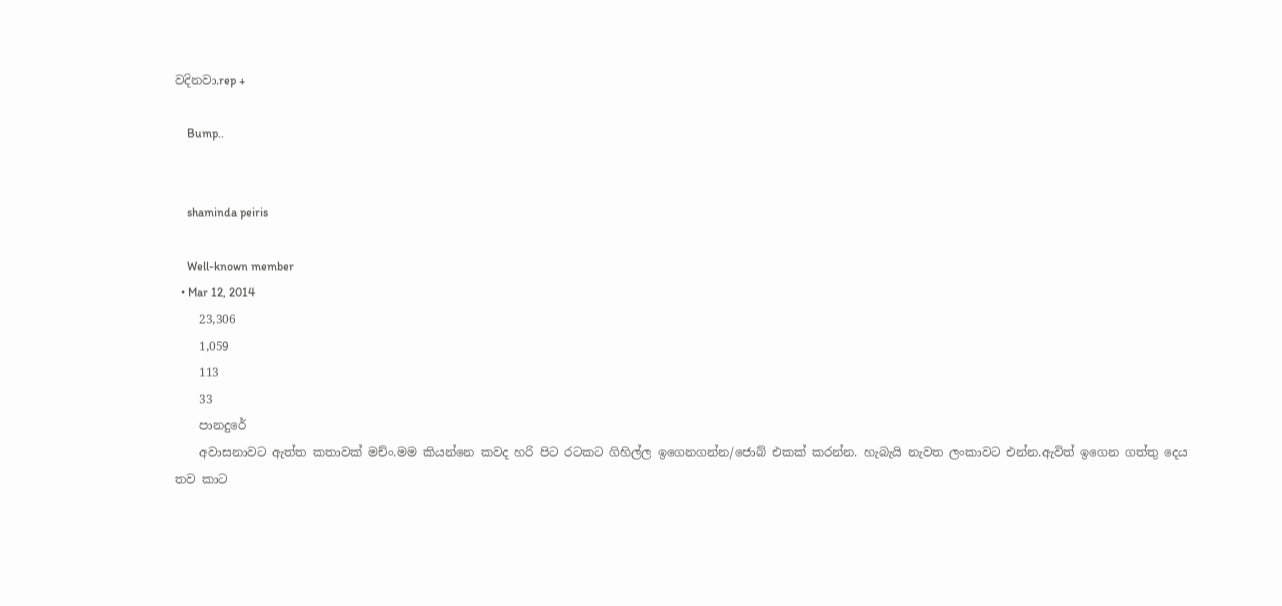වදිනවා.rep +

    Bump..


    shaminda peiris

    Well-known member
  • Mar 12, 2014
    23,306
    1,059
    113
    33
    පානදුරේ
    අවාසනාවට ඇත්ත කතාවක් මච්ං.මම කියන්නෙ කවද හරි පිට රටකට ගිහිල්ල ඉගෙනගන්න/ජොබ් එකක් කරන්න. හැබැයි නැවත ලංකාවට එන්න.ඇවිත් ඉගෙන ගත්තු දෙය තව කාට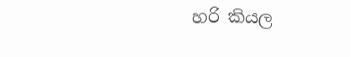හරි කියල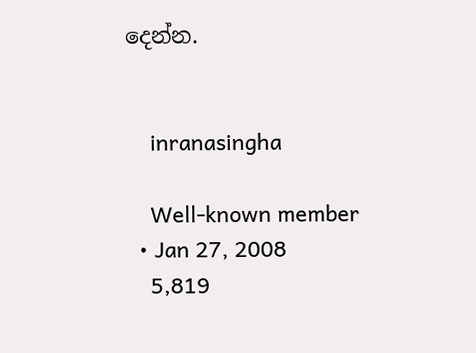දෙන්න.


    inranasingha

    Well-known member
  • Jan 27, 2008
    5,819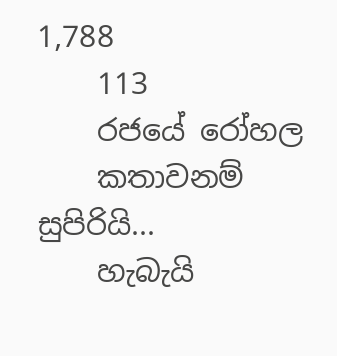1,788
    113
    රජයේ රෝහල
    කතාවනම් සුපිරියි...
    හැබැයි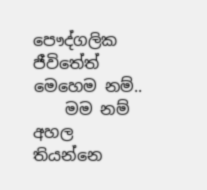පෞද්ගලික ජීවිතේත් මෙහෙම නම්..
    මම නම් අහල තියන්නෙ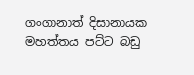ගංගානාත් දිසානායක මහත්තය පට්ට බඩු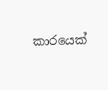කාරයෙක්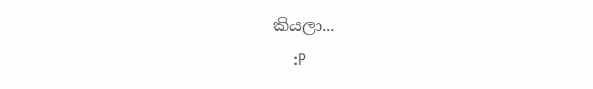කියලා...
    :P